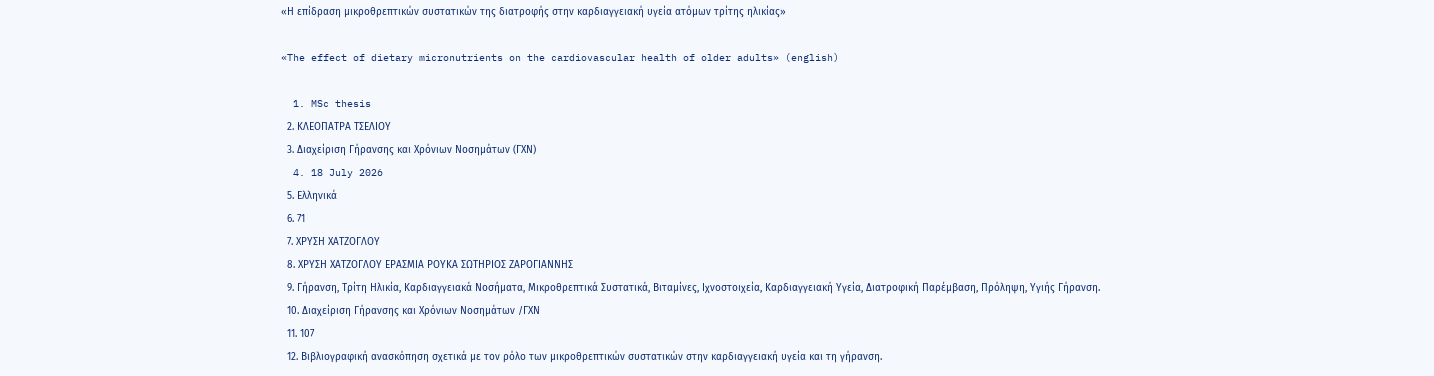«Η επίδραση μικροθρεπτικών συστατικών της διατροφής στην καρδιαγγειακή υγεία ατόμων τρίτης ηλικίας»

«The effect of dietary micronutrients on the cardiovascular health of older adults» (english)

  1. MSc thesis
  2. ΚΛΕΟΠΑΤΡΑ ΤΣΕΛΙΟΥ
  3. Διαχείριση Γήρανσης και Χρόνιων Νοσημάτων (ΓΧΝ)
  4. 18 July 2026
  5. Ελληνικά
  6. 71
  7. ΧΡΥΣΗ ΧΑΤΖΟΓΛΟΥ
  8. ΧΡΥΣΗ ΧΑΤΖΟΓΛΟΥ ΕΡΑΣΜΙΑ ΡΟΥΚΑ ΣΩΤΗΡΙΟΣ ΖΑΡΟΓΙΑΝΝΗΣ
  9. Γήρανση, Τρίτη Ηλικία, Καρδιαγγειακά Νοσήματα, Μικροθρεπτικά Συστατικά, Βιταμίνες, Ιχνοστοιχεία, Καρδιαγγειακή Υγεία, Διατροφική Παρέμβαση, Πρόληψη, Υγιής Γήρανση.
  10. Διαχείριση Γήρανσης και Χρόνιων Νοσημάτων /ΓΧΝ
  11. 107
  12. Βιβλιογραφική ανασκόπηση σχετικά με τον ρόλο των μικροθρεπτικών συστατικών στην καρδιαγγειακή υγεία και τη γήρανση.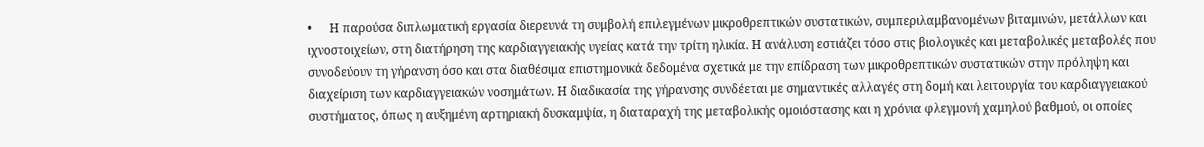•      Η παρούσα διπλωματική εργασία διερευνά τη συμβολή επιλεγμένων μικροθρεπτικών συστατικών, συμπεριλαμβανομένων βιταμινών, μετάλλων και ιχνοστοιχείων, στη διατήρηση της καρδιαγγειακής υγείας κατά την τρίτη ηλικία. Η ανάλυση εστιάζει τόσο στις βιολογικές και μεταβολικές μεταβολές που συνοδεύουν τη γήρανση όσο και στα διαθέσιμα επιστημονικά δεδομένα σχετικά με την επίδραση των μικροθρεπτικών συστατικών στην πρόληψη και διαχείριση των καρδιαγγειακών νοσημάτων. Η διαδικασία της γήρανσης συνδέεται με σημαντικές αλλαγές στη δομή και λειτουργία του καρδιαγγειακού συστήματος, όπως η αυξημένη αρτηριακή δυσκαμψία, η διαταραχή της μεταβολικής ομοιόστασης και η χρόνια φλεγμονή χαμηλού βαθμού, οι οποίες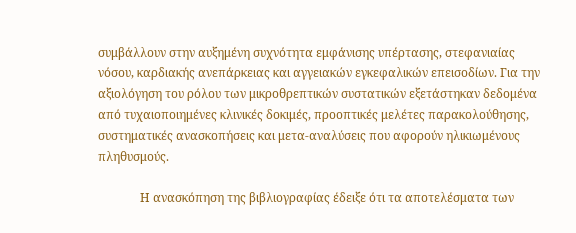συμβάλλουν στην αυξημένη συχνότητα εμφάνισης υπέρτασης, στεφανιαίας νόσου, καρδιακής ανεπάρκειας και αγγειακών εγκεφαλικών επεισοδίων. Για την αξιολόγηση του ρόλου των μικροθρεπτικών συστατικών εξετάστηκαν δεδομένα από τυχαιοποιημένες κλινικές δοκιμές, προοπτικές μελέτες παρακολούθησης, συστηματικές ανασκοπήσεις και μετα-αναλύσεις που αφορούν ηλικιωμένους πληθυσμούς.

              Η ανασκόπηση της βιβλιογραφίας έδειξε ότι τα αποτελέσματα των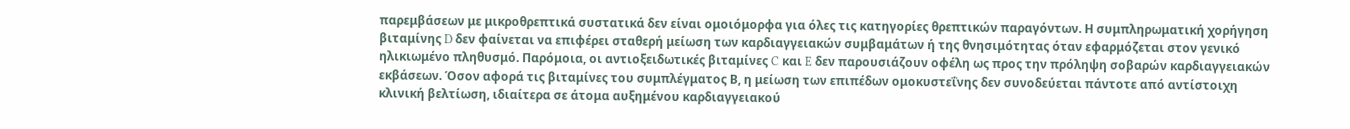παρεμβάσεων με μικροθρεπτικά συστατικά δεν είναι ομοιόμορφα για όλες τις κατηγορίες θρεπτικών παραγόντων. Η συμπληρωματική χορήγηση βιταμίνης D δεν φαίνεται να επιφέρει σταθερή μείωση των καρδιαγγειακών συμβαμάτων ή της θνησιμότητας όταν εφαρμόζεται στον γενικό ηλικιωμένο πληθυσμό. Παρόμοια, οι αντιοξειδωτικές βιταμίνες C και E δεν παρουσιάζουν οφέλη ως προς την πρόληψη σοβαρών καρδιαγγειακών εκβάσεων. Όσον αφορά τις βιταμίνες του συμπλέγματος Β, η μείωση των επιπέδων ομοκυστεΐνης δεν συνοδεύεται πάντοτε από αντίστοιχη κλινική βελτίωση, ιδιαίτερα σε άτομα αυξημένου καρδιαγγειακού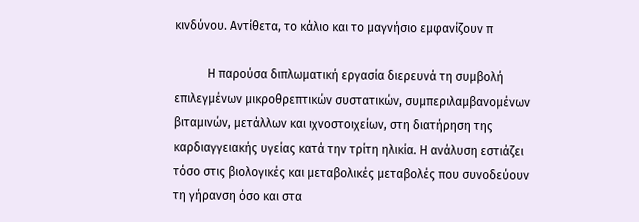κινδύνου. Αντίθετα, το κάλιο και το μαγνήσιο εμφανίζουν π

           Η παρούσα διπλωματική εργασία διερευνά τη συμβολή επιλεγμένων μικροθρεπτικών συστατικών, συμπεριλαμβανομένων βιταμινών, μετάλλων και ιχνοστοιχείων, στη διατήρηση της καρδιαγγειακής υγείας κατά την τρίτη ηλικία. Η ανάλυση εστιάζει τόσο στις βιολογικές και μεταβολικές μεταβολές που συνοδεύουν τη γήρανση όσο και στα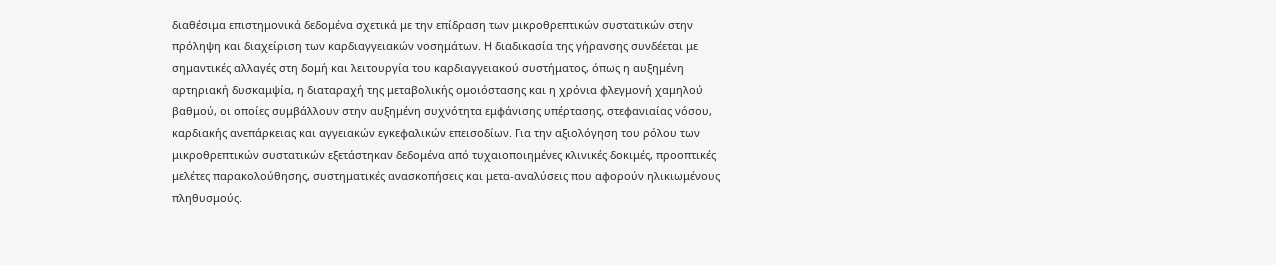διαθέσιμα επιστημονικά δεδομένα σχετικά με την επίδραση των μικροθρεπτικών συστατικών στην πρόληψη και διαχείριση των καρδιαγγειακών νοσημάτων. Η διαδικασία της γήρανσης συνδέεται με σημαντικές αλλαγές στη δομή και λειτουργία του καρδιαγγειακού συστήματος, όπως η αυξημένη αρτηριακή δυσκαμψία, η διαταραχή της μεταβολικής ομοιόστασης και η χρόνια φλεγμονή χαμηλού βαθμού, οι οποίες συμβάλλουν στην αυξημένη συχνότητα εμφάνισης υπέρτασης, στεφανιαίας νόσου, καρδιακής ανεπάρκειας και αγγειακών εγκεφαλικών επεισοδίων. Για την αξιολόγηση του ρόλου των μικροθρεπτικών συστατικών εξετάστηκαν δεδομένα από τυχαιοποιημένες κλινικές δοκιμές, προοπτικές μελέτες παρακολούθησης, συστηματικές ανασκοπήσεις και μετα-αναλύσεις που αφορούν ηλικιωμένους πληθυσμούς.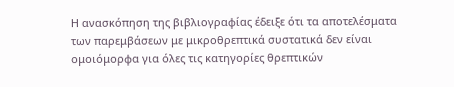Η ανασκόπηση της βιβλιογραφίας έδειξε ότι τα αποτελέσματα των παρεμβάσεων με μικροθρεπτικά συστατικά δεν είναι ομοιόμορφα για όλες τις κατηγορίες θρεπτικών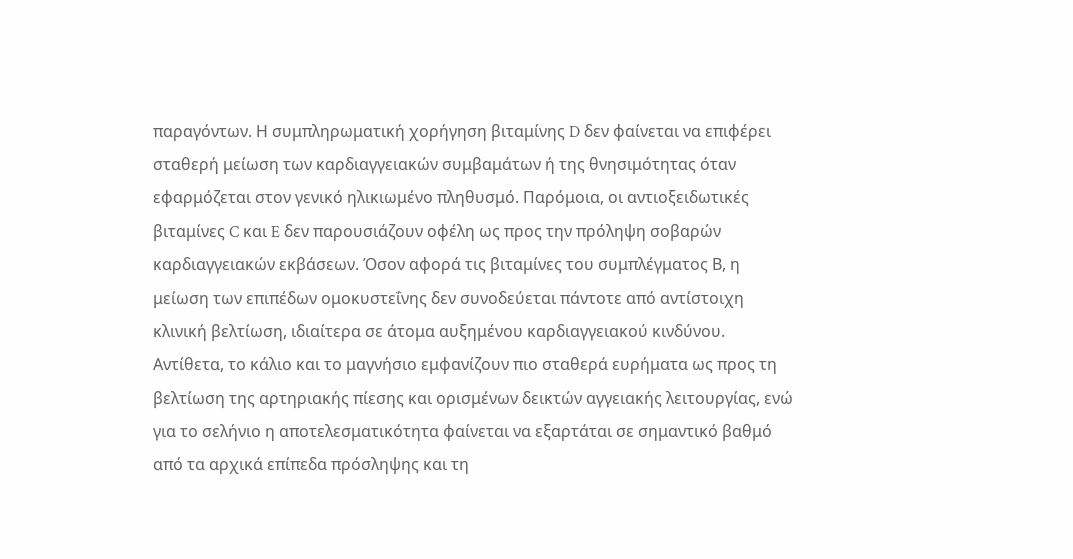παραγόντων. Η συμπληρωματική χορήγηση βιταμίνης D δεν φαίνεται να επιφέρει σταθερή μείωση των καρδιαγγειακών συμβαμάτων ή της θνησιμότητας όταν εφαρμόζεται στον γενικό ηλικιωμένο πληθυσμό. Παρόμοια, οι αντιοξειδωτικές βιταμίνες C και E δεν παρουσιάζουν οφέλη ως προς την πρόληψη σοβαρών καρδιαγγειακών εκβάσεων. Όσον αφορά τις βιταμίνες του συμπλέγματος Β, η μείωση των επιπέδων ομοκυστεΐνης δεν συνοδεύεται πάντοτε από αντίστοιχη κλινική βελτίωση, ιδιαίτερα σε άτομα αυξημένου καρδιαγγειακού κινδύνου. Αντίθετα, το κάλιο και το μαγνήσιο εμφανίζουν πιο σταθερά ευρήματα ως προς τη βελτίωση της αρτηριακής πίεσης και ορισμένων δεικτών αγγειακής λειτουργίας, ενώ για το σελήνιο η αποτελεσματικότητα φαίνεται να εξαρτάται σε σημαντικό βαθμό από τα αρχικά επίπεδα πρόσληψης και τη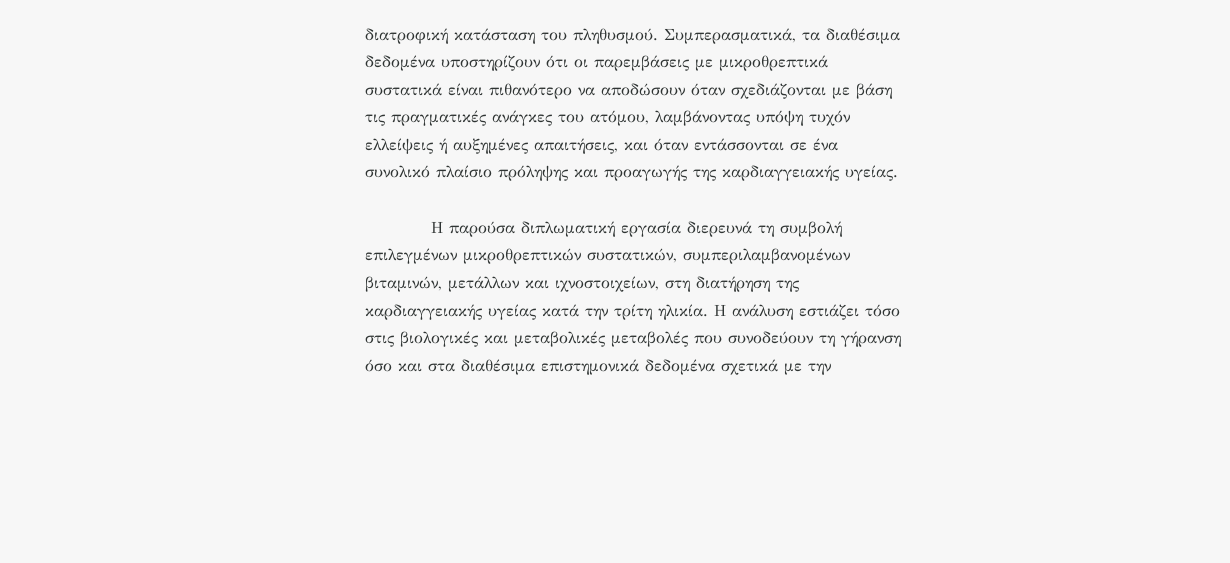διατροφική κατάσταση του πληθυσμού. Συμπερασματικά, τα διαθέσιμα δεδομένα υποστηρίζουν ότι οι παρεμβάσεις με μικροθρεπτικά συστατικά είναι πιθανότερο να αποδώσουν όταν σχεδιάζονται με βάση τις πραγματικές ανάγκες του ατόμου, λαμβάνοντας υπόψη τυχόν ελλείψεις ή αυξημένες απαιτήσεις, και όταν εντάσσονται σε ένα συνολικό πλαίσιο πρόληψης και προαγωγής της καρδιαγγειακής υγείας.

           Η παρούσα διπλωματική εργασία διερευνά τη συμβολή επιλεγμένων μικροθρεπτικών συστατικών, συμπεριλαμβανομένων βιταμινών, μετάλλων και ιχνοστοιχείων, στη διατήρηση της καρδιαγγειακής υγείας κατά την τρίτη ηλικία. Η ανάλυση εστιάζει τόσο στις βιολογικές και μεταβολικές μεταβολές που συνοδεύουν τη γήρανση όσο και στα διαθέσιμα επιστημονικά δεδομένα σχετικά με την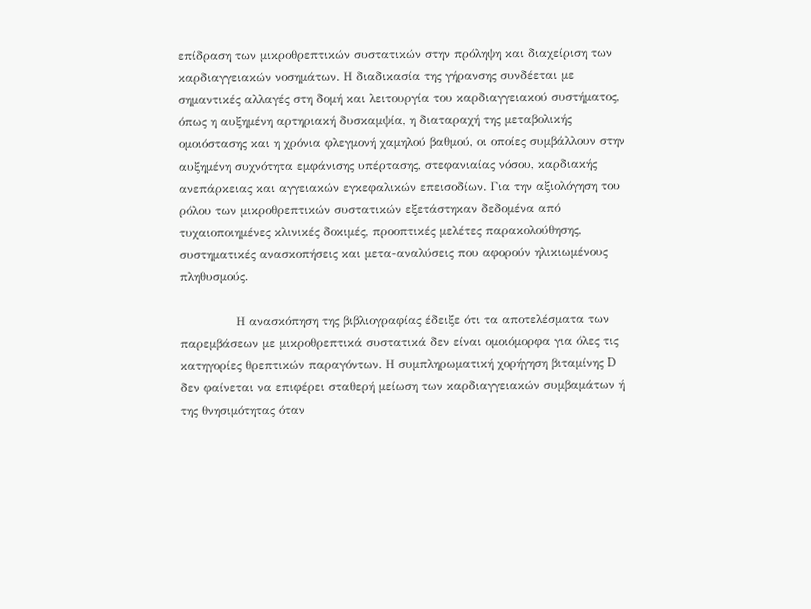επίδραση των μικροθρεπτικών συστατικών στην πρόληψη και διαχείριση των καρδιαγγειακών νοσημάτων. Η διαδικασία της γήρανσης συνδέεται με σημαντικές αλλαγές στη δομή και λειτουργία του καρδιαγγειακού συστήματος, όπως η αυξημένη αρτηριακή δυσκαμψία, η διαταραχή της μεταβολικής ομοιόστασης και η χρόνια φλεγμονή χαμηλού βαθμού, οι οποίες συμβάλλουν στην αυξημένη συχνότητα εμφάνισης υπέρτασης, στεφανιαίας νόσου, καρδιακής ανεπάρκειας και αγγειακών εγκεφαλικών επεισοδίων. Για την αξιολόγηση του ρόλου των μικροθρεπτικών συστατικών εξετάστηκαν δεδομένα από τυχαιοποιημένες κλινικές δοκιμές, προοπτικές μελέτες παρακολούθησης, συστηματικές ανασκοπήσεις και μετα-αναλύσεις που αφορούν ηλικιωμένους πληθυσμούς.

              Η ανασκόπηση της βιβλιογραφίας έδειξε ότι τα αποτελέσματα των παρεμβάσεων με μικροθρεπτικά συστατικά δεν είναι ομοιόμορφα για όλες τις κατηγορίες θρεπτικών παραγόντων. Η συμπληρωματική χορήγηση βιταμίνης D δεν φαίνεται να επιφέρει σταθερή μείωση των καρδιαγγειακών συμβαμάτων ή της θνησιμότητας όταν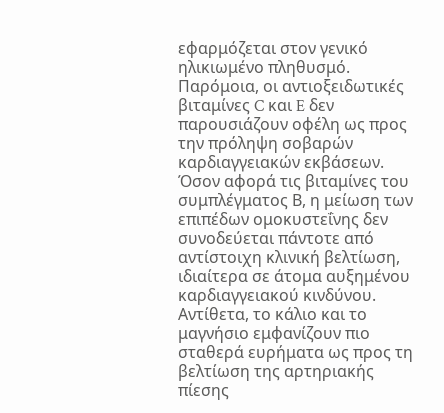εφαρμόζεται στον γενικό ηλικιωμένο πληθυσμό. Παρόμοια, οι αντιοξειδωτικές βιταμίνες C και E δεν παρουσιάζουν οφέλη ως προς την πρόληψη σοβαρών καρδιαγγειακών εκβάσεων. Όσον αφορά τις βιταμίνες του συμπλέγματος Β, η μείωση των επιπέδων ομοκυστεΐνης δεν συνοδεύεται πάντοτε από αντίστοιχη κλινική βελτίωση, ιδιαίτερα σε άτομα αυξημένου καρδιαγγειακού κινδύνου. Αντίθετα, το κάλιο και το μαγνήσιο εμφανίζουν πιο σταθερά ευρήματα ως προς τη βελτίωση της αρτηριακής πίεσης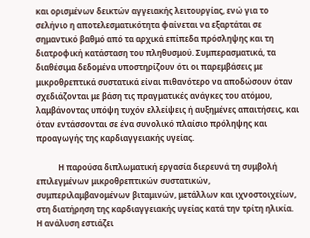και ορισμένων δεικτών αγγειακής λειτουργίας, ενώ για το σελήνιο η αποτελεσματικότητα φαίνεται να εξαρτάται σε σημαντικό βαθμό από τα αρχικά επίπεδα πρόσληψης και τη διατροφική κατάσταση του πληθυσμού. Συμπερασματικά, τα διαθέσιμα δεδομένα υποστηρίζουν ότι οι παρεμβάσεις με μικροθρεπτικά συστατικά είναι πιθανότερο να αποδώσουν όταν σχεδιάζονται με βάση τις πραγματικές ανάγκες του ατόμου, λαμβάνοντας υπόψη τυχόν ελλείψεις ή αυξημένες απαιτήσεις, και όταν εντάσσονται σε ένα συνολικό πλαίσιο πρόληψης και προαγωγής της καρδιαγγειακής υγείας.

           Η παρούσα διπλωματική εργασία διερευνά τη συμβολή επιλεγμένων μικροθρεπτικών συστατικών, συμπεριλαμβανομένων βιταμινών, μετάλλων και ιχνοστοιχείων, στη διατήρηση της καρδιαγγειακής υγείας κατά την τρίτη ηλικία. Η ανάλυση εστιάζει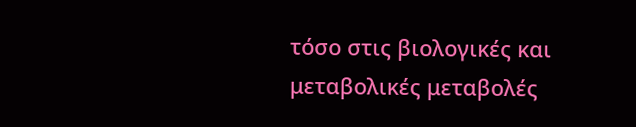τόσο στις βιολογικές και μεταβολικές μεταβολές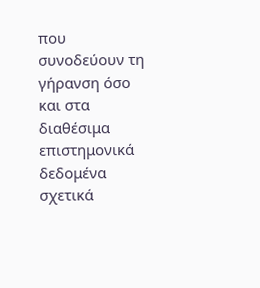που συνοδεύουν τη γήρανση όσο και στα διαθέσιμα επιστημονικά δεδομένα σχετικά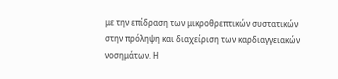με την επίδραση των μικροθρεπτικών συστατικών στην πρόληψη και διαχείριση των καρδιαγγειακών νοσημάτων. Η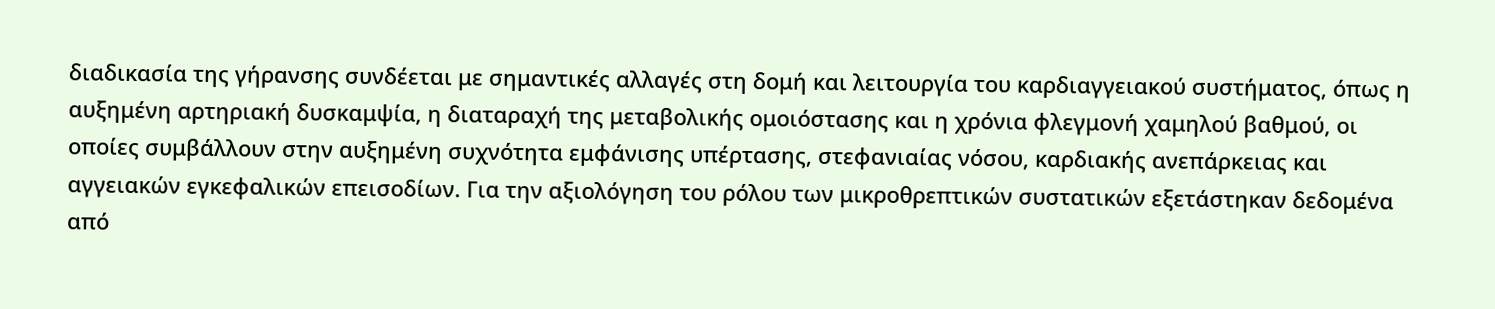διαδικασία της γήρανσης συνδέεται με σημαντικές αλλαγές στη δομή και λειτουργία του καρδιαγγειακού συστήματος, όπως η αυξημένη αρτηριακή δυσκαμψία, η διαταραχή της μεταβολικής ομοιόστασης και η χρόνια φλεγμονή χαμηλού βαθμού, οι οποίες συμβάλλουν στην αυξημένη συχνότητα εμφάνισης υπέρτασης, στεφανιαίας νόσου, καρδιακής ανεπάρκειας και αγγειακών εγκεφαλικών επεισοδίων. Για την αξιολόγηση του ρόλου των μικροθρεπτικών συστατικών εξετάστηκαν δεδομένα από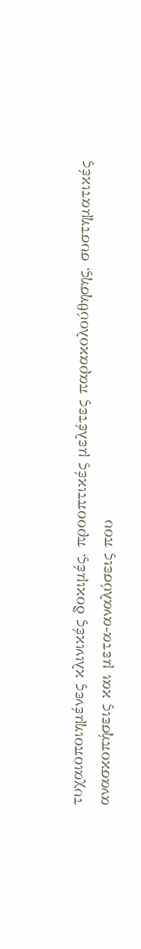τυχαιοποιημένες κλινικές δοκιμές, προοπτικές μελέτες παρακολούθησης, συστηματικές ανασκοπήσεις και μετα-αναλύσεις που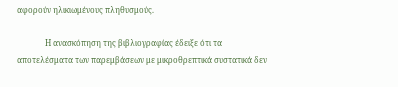αφορούν ηλικιωμένους πληθυσμούς.

              Η ανασκόπηση της βιβλιογραφίας έδειξε ότι τα αποτελέσματα των παρεμβάσεων με μικροθρεπτικά συστατικά δεν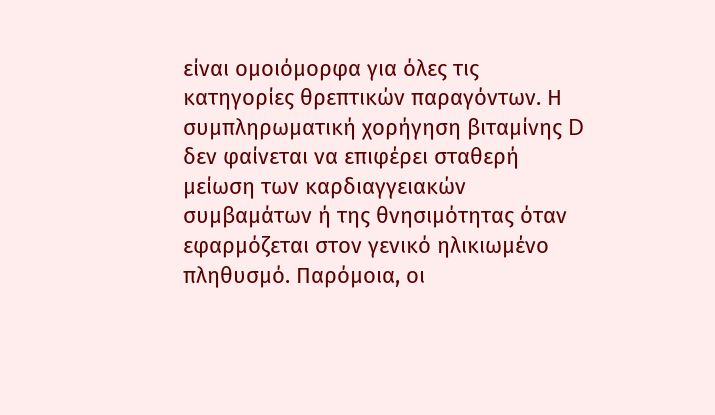είναι ομοιόμορφα για όλες τις κατηγορίες θρεπτικών παραγόντων. Η συμπληρωματική χορήγηση βιταμίνης D δεν φαίνεται να επιφέρει σταθερή μείωση των καρδιαγγειακών συμβαμάτων ή της θνησιμότητας όταν εφαρμόζεται στον γενικό ηλικιωμένο πληθυσμό. Παρόμοια, οι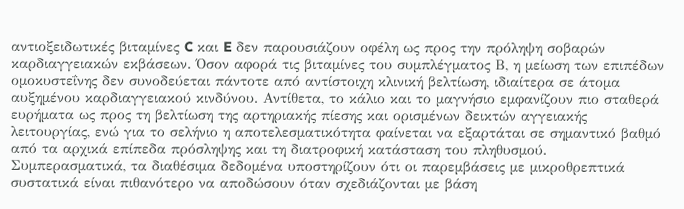αντιοξειδωτικές βιταμίνες C και E δεν παρουσιάζουν οφέλη ως προς την πρόληψη σοβαρών καρδιαγγειακών εκβάσεων. Όσον αφορά τις βιταμίνες του συμπλέγματος Β, η μείωση των επιπέδων ομοκυστεΐνης δεν συνοδεύεται πάντοτε από αντίστοιχη κλινική βελτίωση, ιδιαίτερα σε άτομα αυξημένου καρδιαγγειακού κινδύνου. Αντίθετα, το κάλιο και το μαγνήσιο εμφανίζουν πιο σταθερά ευρήματα ως προς τη βελτίωση της αρτηριακής πίεσης και ορισμένων δεικτών αγγειακής λειτουργίας, ενώ για το σελήνιο η αποτελεσματικότητα φαίνεται να εξαρτάται σε σημαντικό βαθμό από τα αρχικά επίπεδα πρόσληψης και τη διατροφική κατάσταση του πληθυσμού. Συμπερασματικά, τα διαθέσιμα δεδομένα υποστηρίζουν ότι οι παρεμβάσεις με μικροθρεπτικά συστατικά είναι πιθανότερο να αποδώσουν όταν σχεδιάζονται με βάση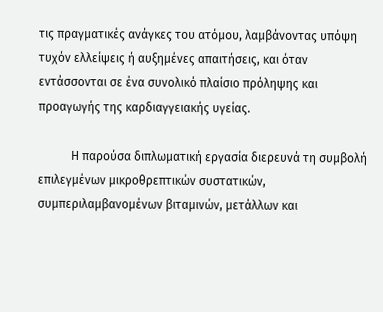τις πραγματικές ανάγκες του ατόμου, λαμβάνοντας υπόψη τυχόν ελλείψεις ή αυξημένες απαιτήσεις, και όταν εντάσσονται σε ένα συνολικό πλαίσιο πρόληψης και προαγωγής της καρδιαγγειακής υγείας.

           Η παρούσα διπλωματική εργασία διερευνά τη συμβολή επιλεγμένων μικροθρεπτικών συστατικών, συμπεριλαμβανομένων βιταμινών, μετάλλων και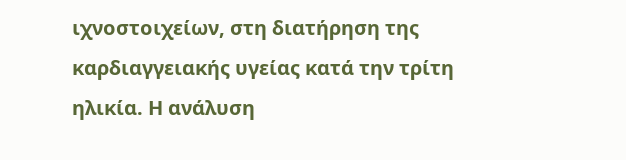ιχνοστοιχείων, στη διατήρηση της καρδιαγγειακής υγείας κατά την τρίτη ηλικία. Η ανάλυση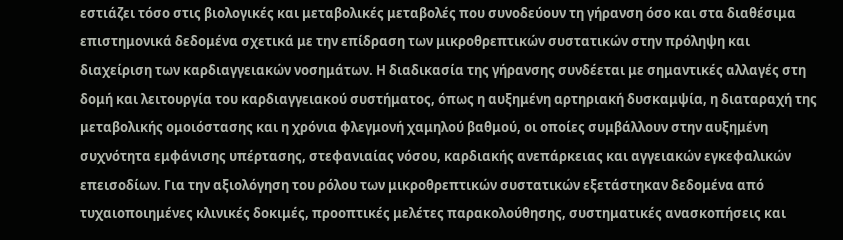εστιάζει τόσο στις βιολογικές και μεταβολικές μεταβολές που συνοδεύουν τη γήρανση όσο και στα διαθέσιμα επιστημονικά δεδομένα σχετικά με την επίδραση των μικροθρεπτικών συστατικών στην πρόληψη και διαχείριση των καρδιαγγειακών νοσημάτων. Η διαδικασία της γήρανσης συνδέεται με σημαντικές αλλαγές στη δομή και λειτουργία του καρδιαγγειακού συστήματος, όπως η αυξημένη αρτηριακή δυσκαμψία, η διαταραχή της μεταβολικής ομοιόστασης και η χρόνια φλεγμονή χαμηλού βαθμού, οι οποίες συμβάλλουν στην αυξημένη συχνότητα εμφάνισης υπέρτασης, στεφανιαίας νόσου, καρδιακής ανεπάρκειας και αγγειακών εγκεφαλικών επεισοδίων. Για την αξιολόγηση του ρόλου των μικροθρεπτικών συστατικών εξετάστηκαν δεδομένα από τυχαιοποιημένες κλινικές δοκιμές, προοπτικές μελέτες παρακολούθησης, συστηματικές ανασκοπήσεις και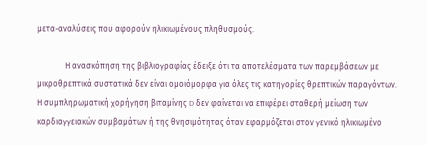μετα-αναλύσεις που αφορούν ηλικιωμένους πληθυσμούς.

              Η ανασκόπηση της βιβλιογραφίας έδειξε ότι τα αποτελέσματα των παρεμβάσεων με μικροθρεπτικά συστατικά δεν είναι ομοιόμορφα για όλες τις κατηγορίες θρεπτικών παραγόντων. Η συμπληρωματική χορήγηση βιταμίνης D δεν φαίνεται να επιφέρει σταθερή μείωση των καρδιαγγειακών συμβαμάτων ή της θνησιμότητας όταν εφαρμόζεται στον γενικό ηλικιωμένο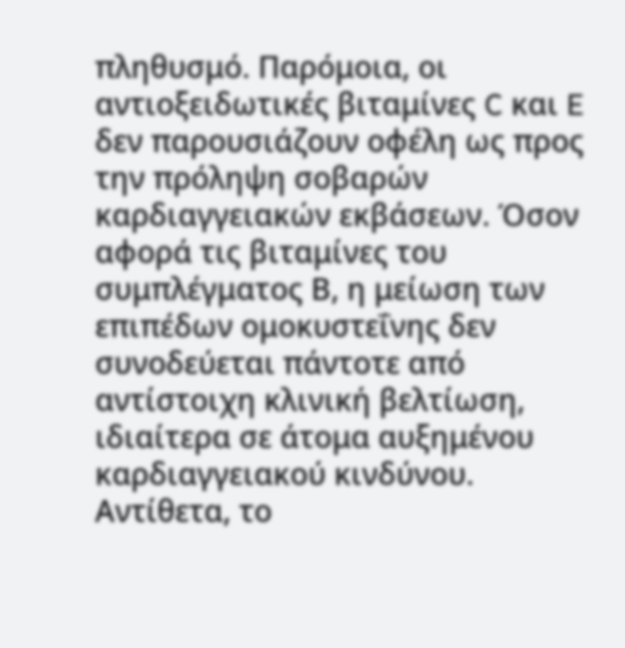πληθυσμό. Παρόμοια, οι αντιοξειδωτικές βιταμίνες C και E δεν παρουσιάζουν οφέλη ως προς την πρόληψη σοβαρών καρδιαγγειακών εκβάσεων. Όσον αφορά τις βιταμίνες του συμπλέγματος Β, η μείωση των επιπέδων ομοκυστεΐνης δεν συνοδεύεται πάντοτε από αντίστοιχη κλινική βελτίωση, ιδιαίτερα σε άτομα αυξημένου καρδιαγγειακού κινδύνου. Αντίθετα, το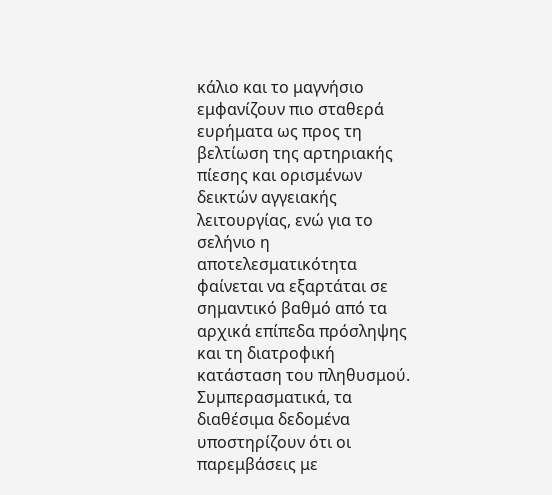κάλιο και το μαγνήσιο εμφανίζουν πιο σταθερά ευρήματα ως προς τη βελτίωση της αρτηριακής πίεσης και ορισμένων δεικτών αγγειακής λειτουργίας, ενώ για το σελήνιο η αποτελεσματικότητα φαίνεται να εξαρτάται σε σημαντικό βαθμό από τα αρχικά επίπεδα πρόσληψης και τη διατροφική κατάσταση του πληθυσμού. Συμπερασματικά, τα διαθέσιμα δεδομένα υποστηρίζουν ότι οι παρεμβάσεις με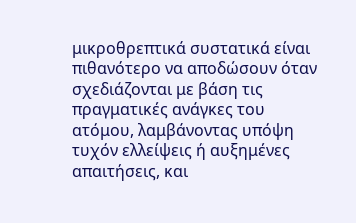μικροθρεπτικά συστατικά είναι πιθανότερο να αποδώσουν όταν σχεδιάζονται με βάση τις πραγματικές ανάγκες του ατόμου, λαμβάνοντας υπόψη τυχόν ελλείψεις ή αυξημένες απαιτήσεις, και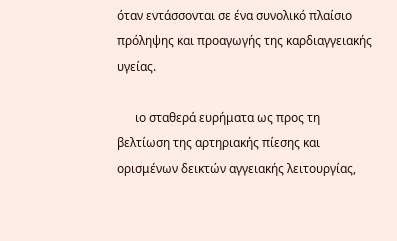όταν εντάσσονται σε ένα συνολικό πλαίσιο πρόληψης και προαγωγής της καρδιαγγειακής υγείας.

      ιο σταθερά ευρήματα ως προς τη βελτίωση της αρτηριακής πίεσης και ορισμένων δεικτών αγγειακής λειτουργίας,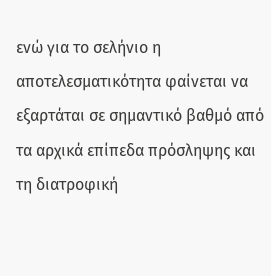ενώ για το σελήνιο η αποτελεσματικότητα φαίνεται να εξαρτάται σε σημαντικό βαθμό από τα αρχικά επίπεδα πρόσληψης και τη διατροφική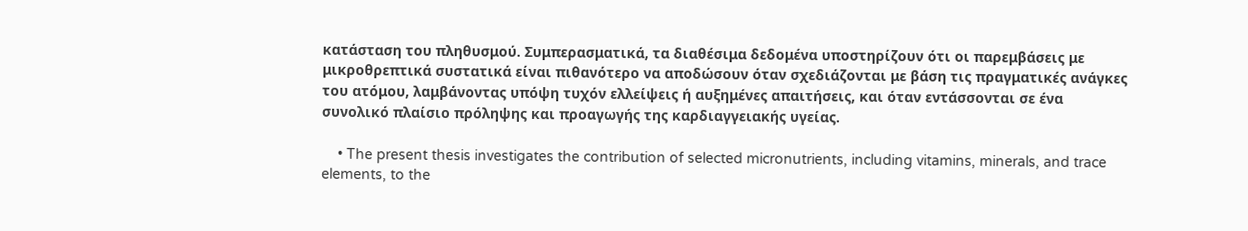κατάσταση του πληθυσμού. Συμπερασματικά, τα διαθέσιμα δεδομένα υποστηρίζουν ότι οι παρεμβάσεις με μικροθρεπτικά συστατικά είναι πιθανότερο να αποδώσουν όταν σχεδιάζονται με βάση τις πραγματικές ανάγκες του ατόμου, λαμβάνοντας υπόψη τυχόν ελλείψεις ή αυξημένες απαιτήσεις, και όταν εντάσσονται σε ένα συνολικό πλαίσιο πρόληψης και προαγωγής της καρδιαγγειακής υγείας.

    • The present thesis investigates the contribution of selected micronutrients, including vitamins, minerals, and trace elements, to the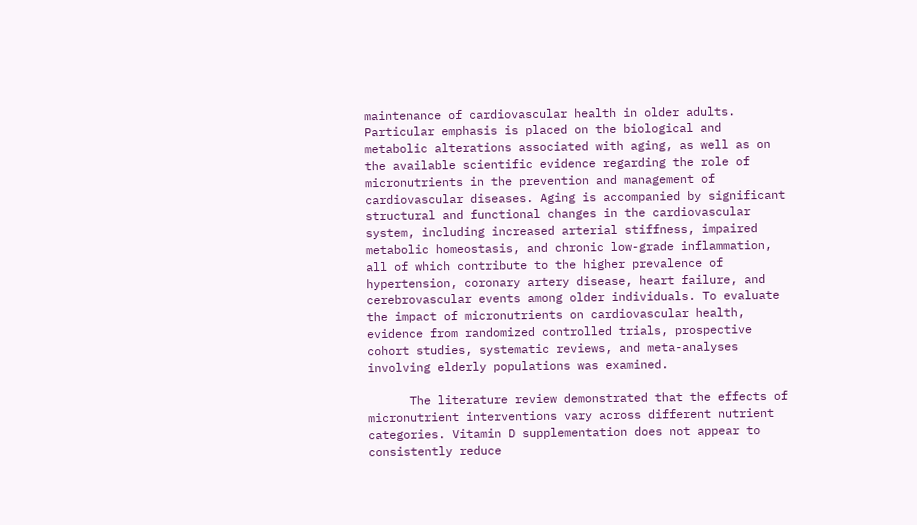maintenance of cardiovascular health in older adults. Particular emphasis is placed on the biological and metabolic alterations associated with aging, as well as on the available scientific evidence regarding the role of micronutrients in the prevention and management of cardiovascular diseases. Aging is accompanied by significant structural and functional changes in the cardiovascular system, including increased arterial stiffness, impaired metabolic homeostasis, and chronic low-grade inflammation, all of which contribute to the higher prevalence of hypertension, coronary artery disease, heart failure, and cerebrovascular events among older individuals. To evaluate the impact of micronutrients on cardiovascular health, evidence from randomized controlled trials, prospective cohort studies, systematic reviews, and meta-analyses involving elderly populations was examined.

      The literature review demonstrated that the effects of micronutrient interventions vary across different nutrient categories. Vitamin D supplementation does not appear to consistently reduce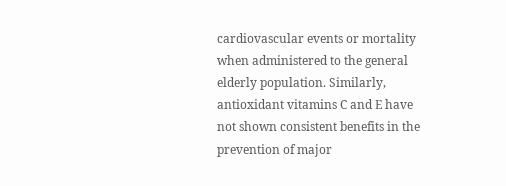cardiovascular events or mortality when administered to the general elderly population. Similarly, antioxidant vitamins C and E have not shown consistent benefits in the prevention of major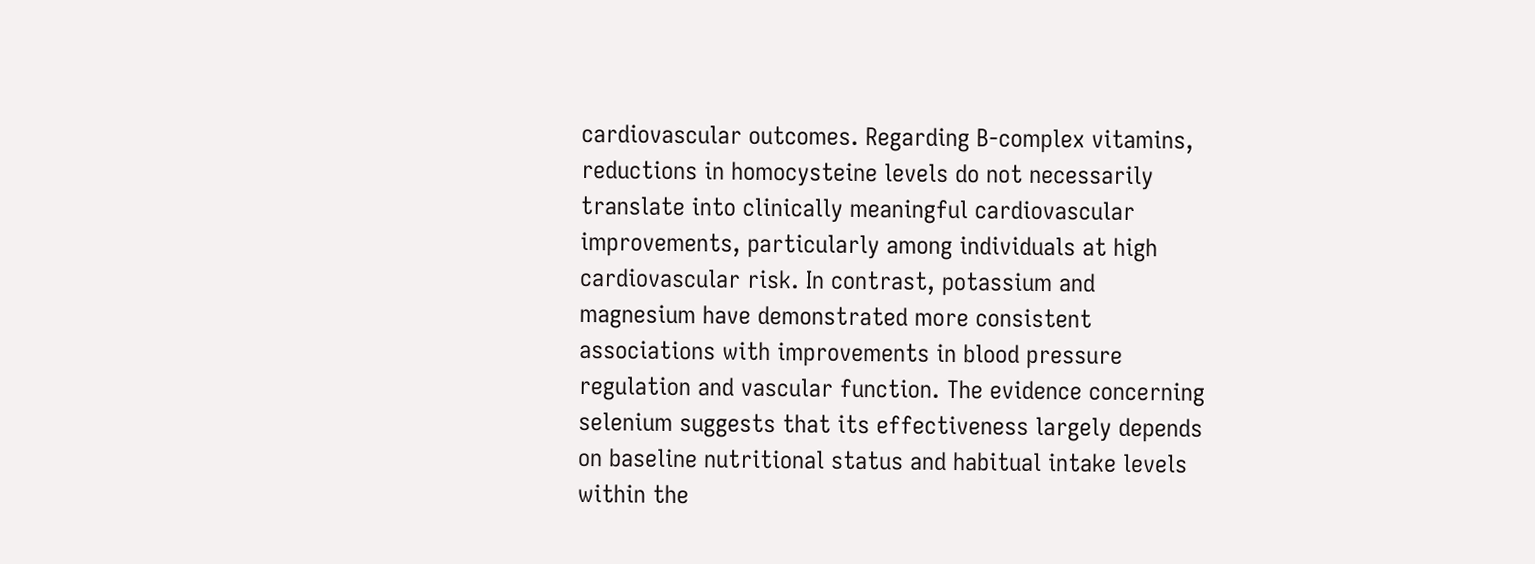cardiovascular outcomes. Regarding B-complex vitamins, reductions in homocysteine levels do not necessarily translate into clinically meaningful cardiovascular improvements, particularly among individuals at high cardiovascular risk. In contrast, potassium and magnesium have demonstrated more consistent associations with improvements in blood pressure regulation and vascular function. The evidence concerning selenium suggests that its effectiveness largely depends on baseline nutritional status and habitual intake levels within the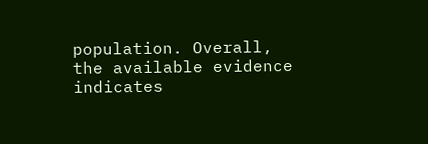population. Overall, the available evidence indicates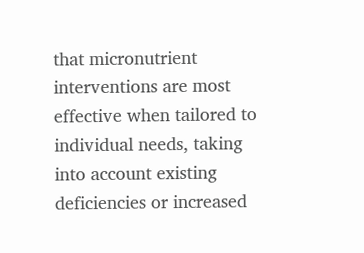that micronutrient interventions are most effective when tailored to individual needs, taking into account existing deficiencies or increased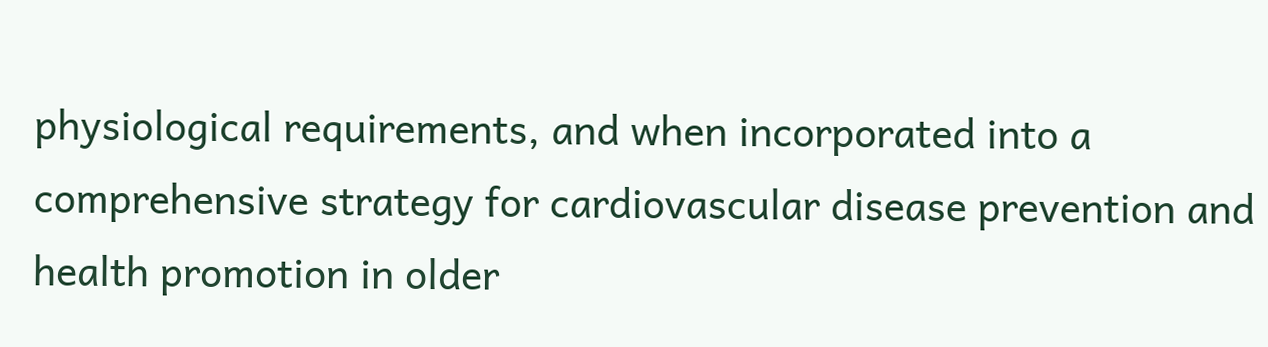physiological requirements, and when incorporated into a comprehensive strategy for cardiovascular disease prevention and health promotion in older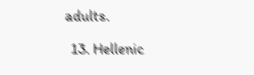adults.

  13. Hellenic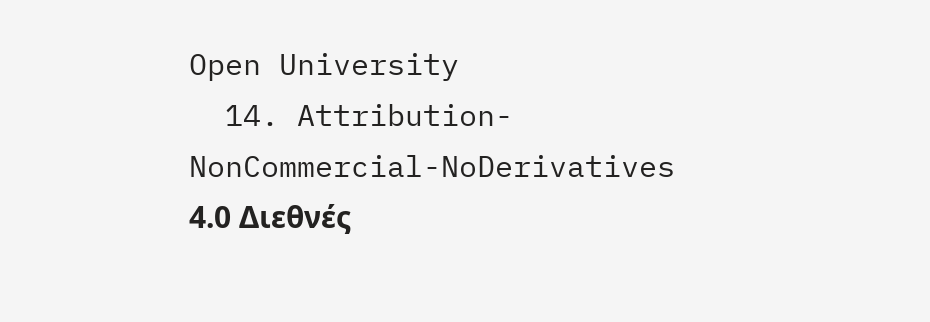Open University
  14. Attribution-NonCommercial-NoDerivatives 4.0 Διεθνές